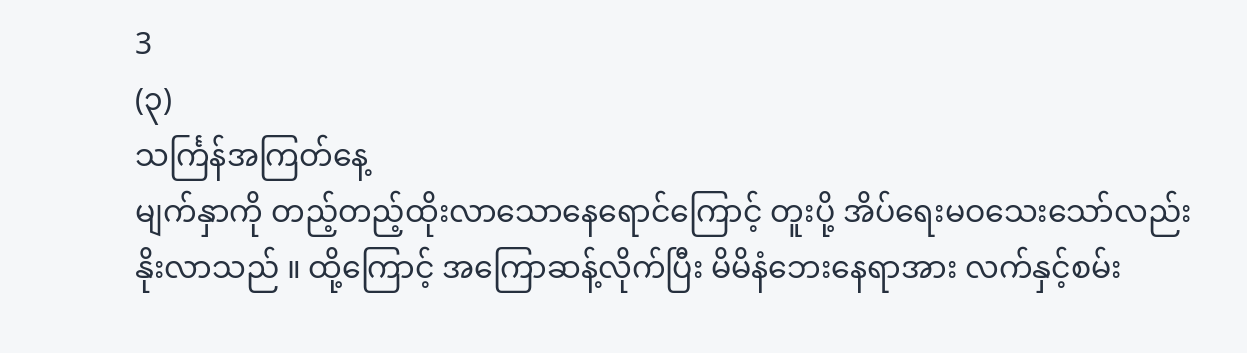3
(၃)
သင်္ကြန်အကြတ်နေ့
မျက်နှာကို တည့်တည့်ထိုးလာသောနေရောင်ကြောင့် တူးပို့ အိပ်ရေးမဝသေးသော်လည်း နိုးလာသည် ။ ထို့ကြောင့် အကြောဆန့်လိုက်ပြီး မိမိနံဘေးနေရာအား လက်နှင့်စမ်း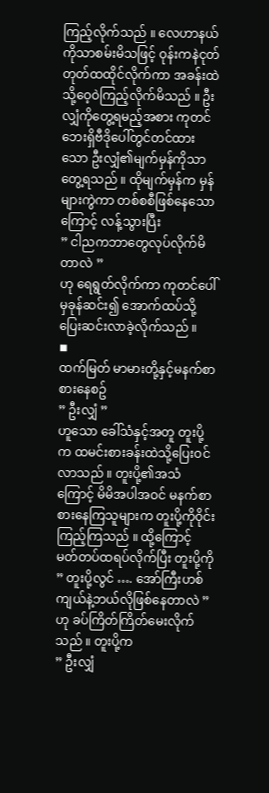ကြည့်လိုက်သည် ။ လေဟာနယ်ကိုသာစမ်းမိသဖြင့် ဝုန်းကနဲငုတ်တုတ်ထထိုင်လိုက်ကာ အခန်းထဲသို့ဝေ့ဝဲကြည့်လိုက်မိသည် ။ ဦးလျှံကိုတွေ့ရမည့်အစား ကုတင်ဘေးရှိဗီဒိုပေါ်တွင်တင်ထားသော ဦးလျှံ၏မျက်မှန်ကိုသာတွေ့ရသည် ။ ထိုမျက်မှန်က မှန်များကွဲကာ တစ်စစီဖြစ်နေသောကြောင့် လန့်သွားပြီး
” ငါညကဘာတွေလုပ်လိုက်မိတာလဲ ”
ဟု ရေရွတ်လိုက်ကာ ကုတင်ပေါ်မှခုန်ဆင်း၍ အောက်ထပ်သို့ ပြေးဆင်းလာခဲ့လိုက်သည် ။
◾
ထက်မြတ် မာမားတို့နှင့်မနက်စာစားနေစဥ်
” ဦးလျှံ ”
ဟူသော ခေါ်သံနှင့်အတူ တူးပို့က ထမင်းစားခန်းထဲသို့ပြေးဝင်လာသည် ။ တူးပို့၏အသံကြောင့် မိမိအပါအဝင် မနက်စာစားနေကြသူများက တူးပို့ကိုဝိုင်းကြည့်ကြသည် ။ ထို့ကြောင့် မတ်တပ်ထရပ်လိုက်ပြီး တူးပို့ကို
” တူးပို့လွင် …. အော်ကြီးဟစ်ကျယ်နဲ့ဘယ်လိုဖြစ်နေတာလဲ ”
ဟု ခပ်ကြိတ်ကြိတ်မေးလိုက်သည် ။ တူးပို့က
” ဦးလျှံ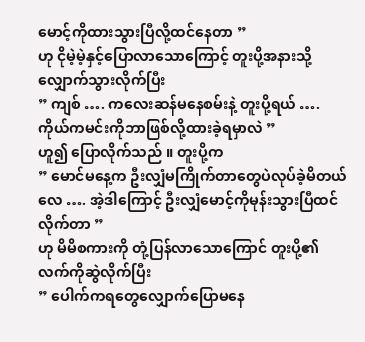မောင့်ကိုထားသွားပြီလို့ထင်နေတာ ”
ဟု ငိုမဲ့မဲ့နှင့်ပြောလာသောကြောင့် တူးပို့အနားသို့လျှောက်သွားလိုက်ပြီး
” ကျစ် …. ကလေးဆန်မနေစမ်းနဲ့ တူးပို့ရယ် …. ကိုယ်ကမင်းကိုဘာဖြစ်လို့ထားခဲ့ရမှာလဲ ”
ဟူ၍ ပြောလိုက်သည် ။ တူးပို့က
” မောင်မနေ့က ဦးလျှံမကြိုက်တာတွေပဲလုပ်ခဲ့မိတယ်လေ …. အဲ့ဒါကြောင့် ဦးလျှံမောင့်ကိုမုန်းသွားပြီထင်လိုက်တာ ”
ဟု မိမိစကားကို တုံ့ပြန်လာသောကြောင် တူးပို့၏လက်ကိုဆွဲလိုက်ပြီး
” ပေါက်ကရတွေလျှောက်ပြောမနေ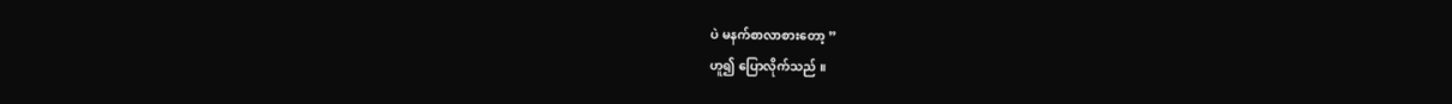ပဲ မနက်စာလာစားတော့ ”
ဟူ၍ ပြောလိုက်သည် ။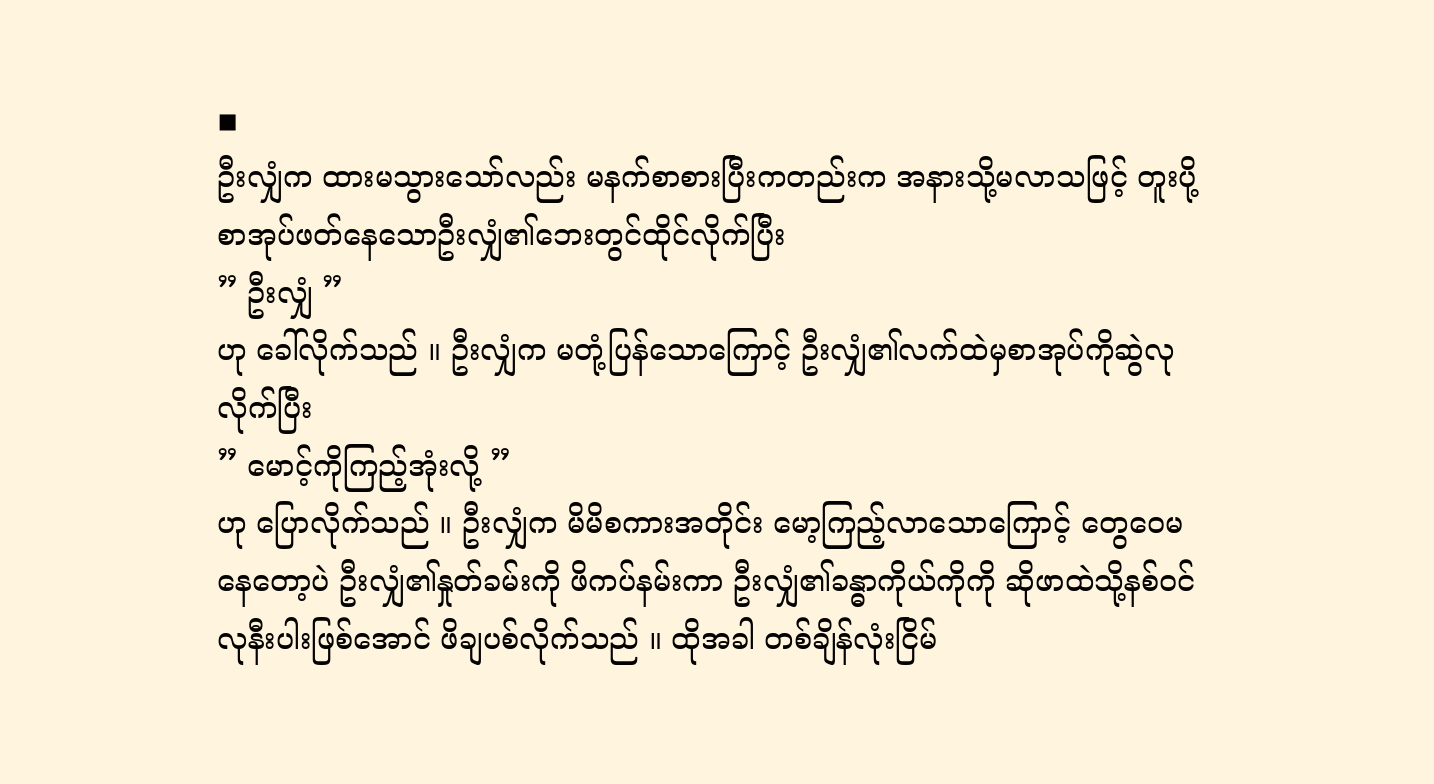◾
ဦးလျှံက ထားမသွားသော်လည်း မနက်စာစားပြီးကတည်းက အနားသို့မလာသဖြင့် တူးပို့ စာအုပ်ဖတ်နေသောဦးလျှံ၏ဘေးတွင်ထိုင်လိုက်ပြီး
” ဦးလျှံ ”
ဟု ခေါ်လိုက်သည် ။ ဦးလျှံက မတုံ့ပြန်သောကြောင့် ဦးလျှံ၏လက်ထဲမှစာအုပ်ကိုဆွဲလုလိုက်ပြီး
” မောင့်ကိုကြည့်အုံးလို့ ”
ဟု ပြောလိုက်သည် ။ ဦးလျှံက မိမိစကားအတိုင်း မော့ကြည့်လာသောကြောင့် တွေဝေမနေတော့ပဲ ဦးလျှံ၏နှုတ်ခမ်းကို ဖိကပ်နမ်းကာ ဦးလျှံ၏ခန္ဓာကိုယ်ကိုကို ဆိုဖာထဲသို့နစ်ဝင်လုနီးပါးဖြစ်အောင် ဖိချပစ်လိုက်သည် ။ ထိုအခါ တစ်ချိန်လုံးငြိမ်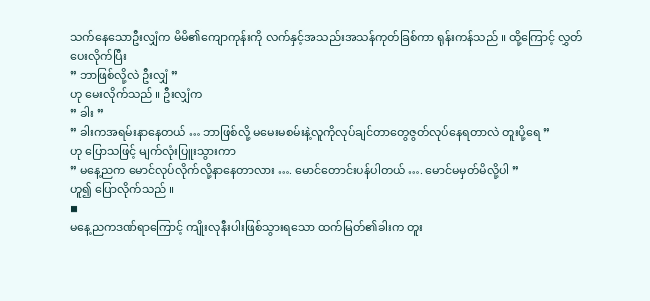သက်နေသောဦးလျှံက မိမိ၏ကျောကုန်းကို လက်နှင့်အသည်းအသန်ကုတ်ခြစ်ကာ ရုန်းကန်သည် ။ ထို့ကြောင့် လွှတ်ပေးလိုက်ပြီး
” ဘာဖြစ်လို့လဲ ဦးလျှံ ”
ဟု မေးလိုက်သည် ။ ဦးလျှံက
” ခါး ”
” ခါးကအရမ်းနာနေတယ် … ဘာဖြစ်လို့ မမေးမစမ်းနဲ့လူကိုလုပ်ချင်တာတွေဇွတ်လုပ်နေရတာလဲ တူးပို့ရေ ”
ဟု ပြောသဖြင့် မျက်လုံးပြူးသွားကာ
” မနေ့ညက မောင်လုပ်လိုက်လို့နာနေတာလား …. မောင်တောင်းပန်ပါတယ် …. မောင်မမှတ်မိလို့ပါ ”
ဟူ၍ ပြောလိုက်သည် ။
◾
မနေ့ညကဒဏ်ရာကြောင့် ကျိုးလုနီးပါးဖြစ်သွားရသော ထက်မြတ်၏ခါးက တူး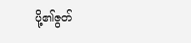ပို့၏ဇွတ်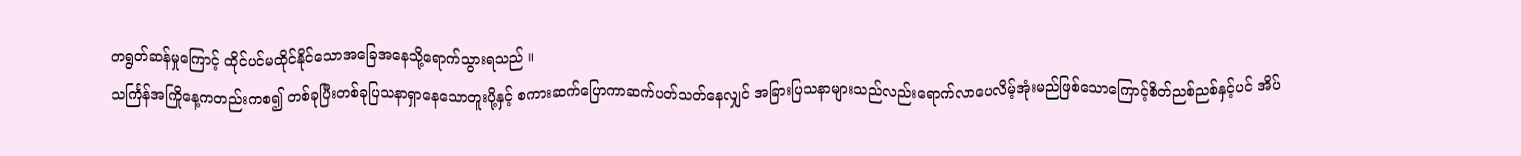တရွတ်ဆန်မှုကြောင့် ထိုင်ပင်မထိုင်နိုင်သောအခြေအနေသို့ရောက်သွားရသည် ။
သင်္ကြန်အကြိုနေ့ကတည်းကစ၍ တစ်ခုပြီးတစ်ခုပြသနာရှာနေသောတူးပို့နှင့် စကားဆက်ပြောကာဆက်ပတ်သတ်နေလျှင် အခြားပြသနာများသည်လည်းရောက်လာပေလိမ့်အုံးမည်ဖြစ်သောကြောင့်စိတ်ညစ်ညစ်နှင့်ပင် အိပ်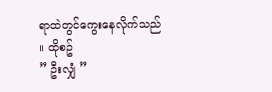ရာထဲတွင်ကွေးနေလိုက်သည် ။ ထိုစဥ်
” ဦးလျှံ ”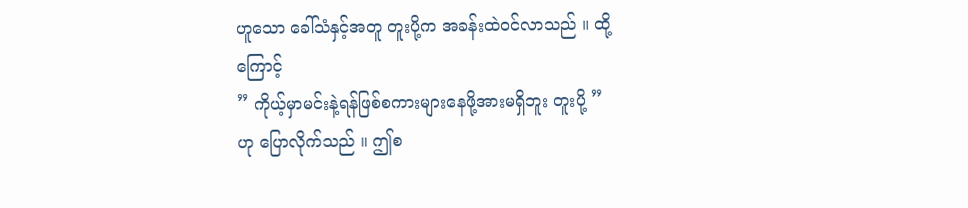ဟူသော ခေါ်သံနှင့်အတူ တူးပို့က အခန်းထဲဝင်လာသည် ။ ထို့ကြောင့်
” ကိုယ့်မှာမင်းနဲ့ရန်ဖြစ်စကားများနေဖို့အားမရှိဘူး တူးပို့ ”
ဟု ပြောလိုက်သည် ။ ဤစ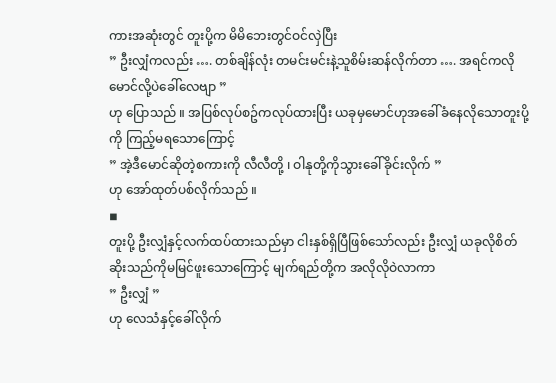ကားအဆုံးတွင် တူးပို့က မိမိဘေးတွင်ဝင်လှဲပြီး
” ဦးလျှံကလည်း …. တစ်ချိန်လုံး တမင်းမင်းနဲ့သူစိမ်းဆန်လိုက်တာ …. အရင်ကလို မောင်လို့ပဲခေါ်လေဗျာ ”
ဟု ပြောသည် ။ အပြစ်လုပ်စဥ်ကလုပ်ထားပြီး ယခုမှမောင်ဟုအခေါ်ခံနေလိုသောတူးပို့ကို ကြည့်မရသောကြောင့်
” အဲ့ဒီမောင်ဆိုတဲ့စကားကို လီလီတို့ ၊ ဝါနုတို့ကိုသွားခေါ်ခိုင်းလိုက် ”
ဟု အော်ထုတ်ပစ်လိုက်သည် ။
◾
တူးပို့ ဦးလျှံနှင့်လက်ထပ်ထားသည်မှာ ငါးနှစ်ရှိပြီဖြစ်သော်လည်း ဦးလျှံ ယခုလိုစိတ်ဆိုးသည်ကိုမမြင်ဖူးသောကြောင့် မျက်ရည်တို့က အလိုလိုဝဲလာကာ
” ဦးလျှံ ”
ဟု လေသံနှင့်ခေါ်လိုက်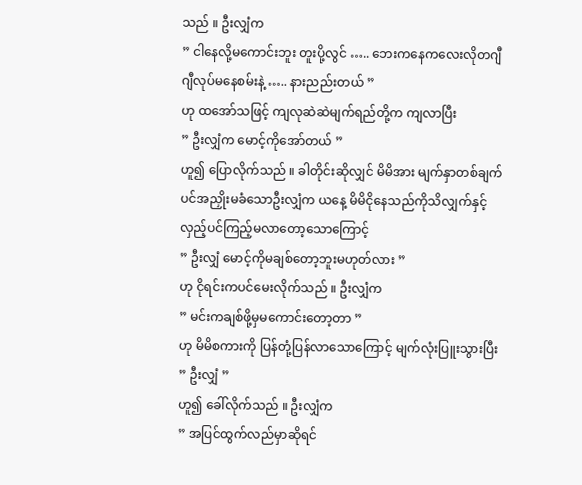သည် ။ ဦးလျှံက
” ငါနေလို့မကောင်းဘူး တူးပို့လွင် ….. ဘေးကနေကလေးလိုတဂျီဂျီလုပ်မနေစမ်းနဲ့ ….. နားညည်းတယ် ”
ဟု ထအော်သဖြင့် ကျလုဆဲဆဲမျက်ရည်တို့က ကျလာပြီး
” ဦးလျှံက မောင့်ကိုအော်တယ် ”
ဟူ၍ ပြောလိုက်သည် ။ ခါတိုင်းဆိုလျှင် မိမိအား မျက်နှာတစ်ချက်ပင်အညှိုးမခံသောဦးလျှံက ယနေ့ မိမိငိုနေသည်ကိုသိလျှက်နှင့် လှည့်ပင်ကြည့်မလာတော့သောကြောင့်
” ဦးလျှံ မောင့်ကိုမချစ်တော့ဘူးမဟုတ်လား ”
ဟု ငိုရင်းကပင်မေးလိုက်သည် ။ ဦးလျှံက
” မင်းကချစ်ဖို့မှမကောင်းတော့တာ ”
ဟု မိမိစကားကို ပြန်တုံ့ပြန်လာသောကြောင့် မျက်လုံးပြူးသွားပြီး
” ဦးလျှံ ”
ဟူ၍ ခေါ်လိုက်သည် ။ ဦးလျှံက
” အပြင်ထွက်လည်မှာဆိုရင်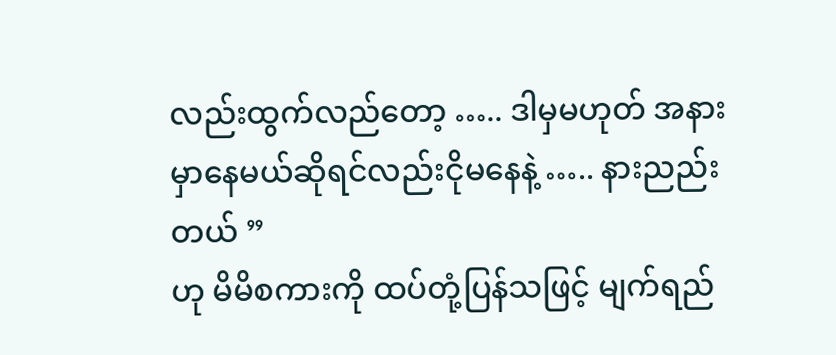လည်းထွက်လည်တော့ ….. ဒါမှမဟုတ် အနားမှာနေမယ်ဆိုရင်လည်းငိုမနေနဲ့ ….. နားညည်းတယ် ”
ဟု မိမိစကားကို ထပ်တုံ့ပြန်သဖြင့် မျက်ရည်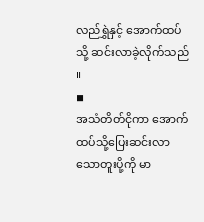လည်ရွှဲနှင့် အောက်ထပ်သို့ ဆင်းလာခဲ့လိုက်သည် ။
◾
အသံတိတ်ငိုကာ အောက်ထပ်သို့ပြေးဆင်းလာသောတူးပို့ကို မာ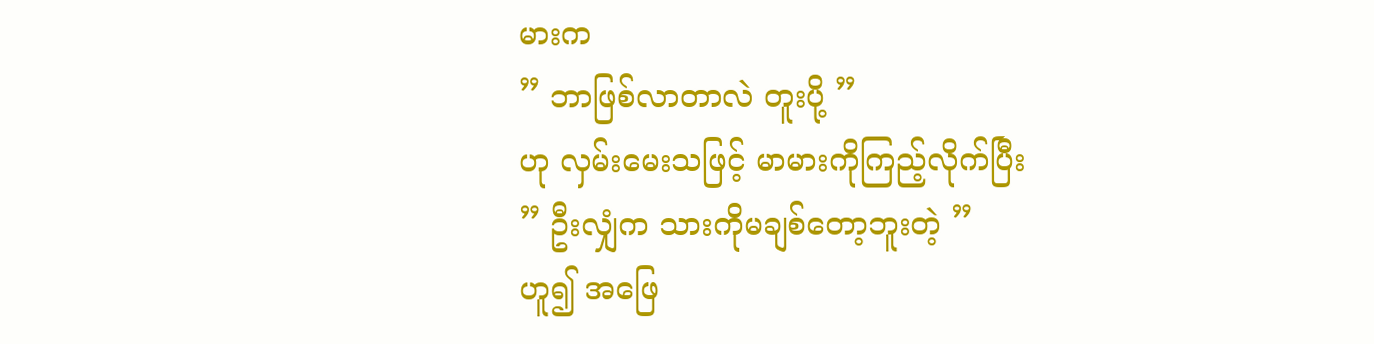မားက
” ဘာဖြစ်လာတာလဲ တူးပို့ ”
ဟု လှမ်းမေးသဖြင့် မာမားကိုကြည့်လိုက်ပြီး
” ဦးလျှံက သားကိုမချစ်တော့ဘူးတဲ့ ”
ဟူ၍ အဖြေ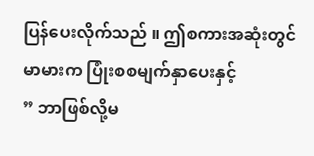ပြန်ပေးလိုက်သည် ။ ဤစကားအဆုံးတွင် မာမားက ပြုံးစစမျက်နှာပေးနှင့်
” ဘာဖြစ်လို့မ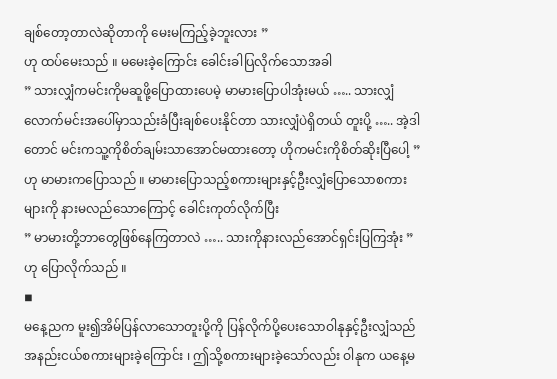ချစ်တော့တာလဲဆိုတာကို မေးမကြည့်ခဲ့ဘူးလား ”
ဟု ထပ်မေးသည် ။ မမေးခဲ့ကြောင်း ခေါင်းခါပြလိုက်သောအခါ
” သားလျှံကမင်းကိုမဆူဖို့ပြောထားပေမဲ့ မာမားပြောပါအုံးမယ် ….. သားလျှံလောက်မင်းအပေါ်မှာသည်းခံပြီးချစ်ပေးနိုင်တာ သားလျှံပဲရှိတယ် တူးပို့ ….. အဲ့ဒါတောင် မင်းကသူ့ကိုစိတ်ချမ်းသာအောင်မထားတော့ ဟိုကမင်းကိုစိတ်ဆိုးပြီပေါ့ ”
ဟု မာမားကပြောသည် ။ မာမားပြောသည့်စကားများနှင့်ဦးလျှံပြောသောစကားများကို နားမလည်သောကြောင့် ခေါင်းကုတ်လိုက်ပြီး
” မာမားတို့ဘာတွေဖြစ်နေကြတာလဲ ….. သားကိုနားလည်အောင်ရှင်းပြကြအုံး ”
ဟု ပြောလိုက်သည် ။
◾
မနေ့ညက မူး၍အိမ်ပြန်လာသောတူးပို့ကို ပြန်လိုက်ပို့ပေးသောဝါနုနှင့်ဦးလျှံသည် အနည်းငယ်စကားများခဲ့ကြောင်း ၊ ဤသို့စကားများခဲ့သော်လည်း ဝါနုက ယနေ့မ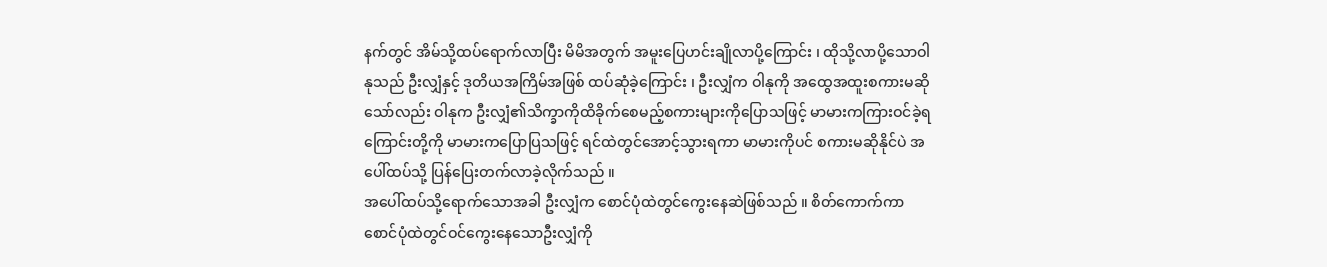နက်တွင် အိမ်သို့ထပ်ရောက်လာပြီး မိမိအတွက် အမူးပြေဟင်းချိုလာပို့ကြောင်း ၊ ထိုသို့လာပို့သောဝါနုသည် ဦးလျှံနှင့် ဒုတိယအကြိမ်အဖြစ် ထပ်ဆုံခဲ့ကြောင်း ၊ ဦးလျှံက ဝါနုကို အထွေအထူးစကားမဆိုသော်လည်း ဝါနုက ဦးလျှံ၏သိက္ခာကိုထိခိုက်စေမည့်စကားများကိုပြောသဖြင့် မာမားကကြားဝင်ခဲ့ရကြောင်းတို့ကို မာမားကပြောပြသဖြင့် ရင်ထဲတွင်အောင့်သွားရကာ မာမားကိုပင် စကားမဆိုနိုင်ပဲ အပေါ်ထပ်သို့ ပြန်ပြေးတက်လာခဲ့လိုက်သည် ။
အပေါ်ထပ်သို့ရောက်သောအခါ ဦးလျှံက စောင်ပုံထဲတွင်ကွေးနေဆဲဖြစ်သည် ။ စိတ်ကောက်ကာ စောင်ပုံထဲတွင်ဝင်ကွေးနေသောဦးလျှံကို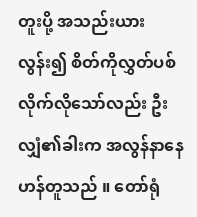တူးပို့ အသည်းယားလွန်း၍ စိတ်ကိုလွှတ်ပစ်လိုက်လိုသော်လည်း ဦးလျှံ၏ခါးက အလွန်နာနေဟန်တူသည် ။ တော်ရုံ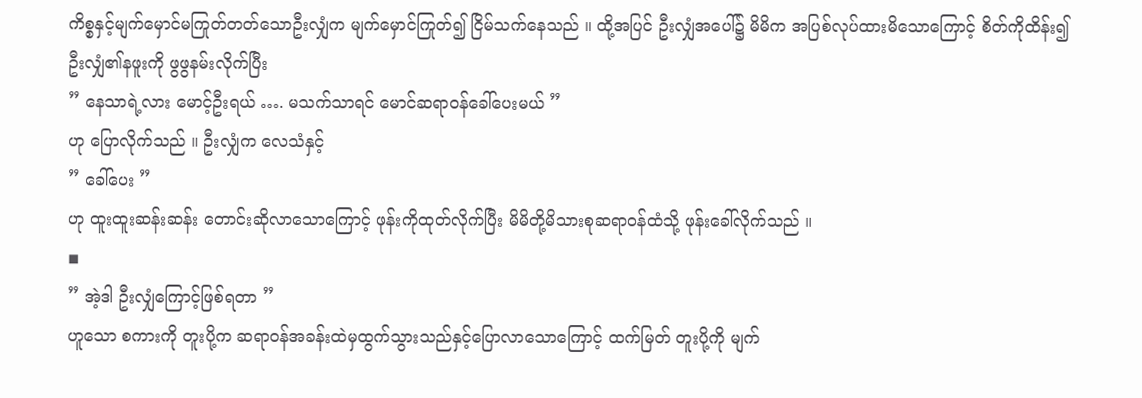ကိစ္စနှင့်မျက်မှောင်မကြုတ်တတ်သောဦးလျှံက မျက်မှောင်ကြုတ်၍ ငြိမ်သက်နေသည် ။ ထို့အပြင် ဦးလျှံအပေါ်၌ မိမိက အပြစ်လုပ်ထားမိသောကြောင့် စိတ်ကိုထိန်း၍ ဦးလျှံ၏နဖူးကို ဖွဖွနမ်းလိုက်ပြီး
” နေသာရဲ့လား မောင့်ဦးရယ် …. မသက်သာရင် မောင်ဆရာဝန်ခေါ်ပေးမယ် ”
ဟု ပြောလိုက်သည် ။ ဦးလျှံက လေသံနှင့်
” ခေါ်ပေး ”
ဟု ထူးထူးဆန်းဆန်း တောင်းဆိုလာသောကြောင့် ဖုန်းကိုထုတ်လိုက်ပြီး မိမိတို့မိသားစုဆရာဝန်ထံသို့ ဖုန်းခေါ်လိုက်သည် ။
◾
” အဲ့ဒါ ဦးလျှံကြောင့်ဖြစ်ရတာ ”
ဟူသော စကားကို တူးပို့က ဆရာဝန်အခန်းထဲမှထွက်သွားသည်နှင့်ပြောလာသောကြောင့် ထက်မြတ် တူးပို့ကို မျက်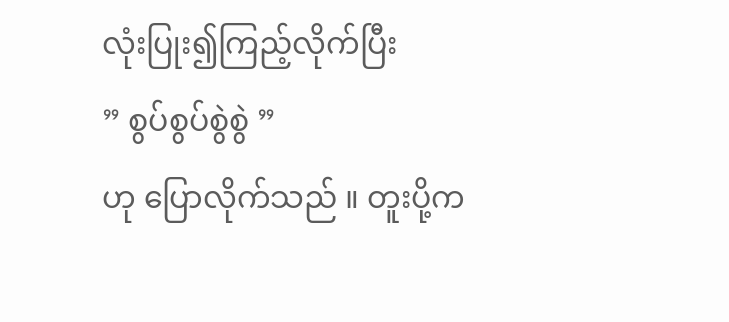လုံးပြုး၍ကြည့်လိုက်ပြီး
” စွပ်စွပ်စွဲစွဲ ”
ဟု ပြောလိုက်သည် ။ တူးပို့က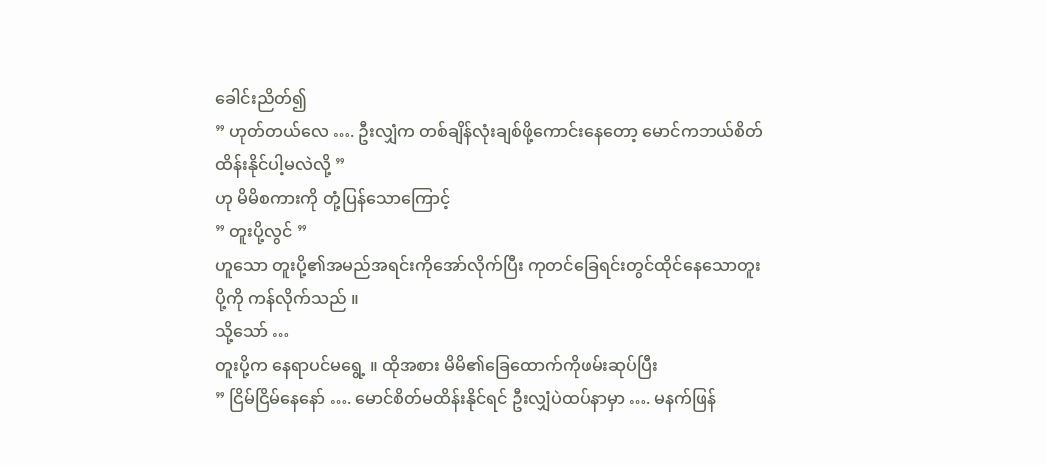ခေါင်းညိတ်၍
” ဟုတ်တယ်လေ …. ဦးလျှံက တစ်ချိန်လုံးချစ်ဖို့ကောင်းနေတော့ မောင်ကဘယ်စိတ်ထိန်းနိုင်ပါ့မလဲလို့ ”
ဟု မိမိစကားကို တုံ့ပြန်သောကြောင့်
” တူးပို့လွင် ”
ဟူသော တူးပို့၏အမည်အရင်းကိုအော်လိုက်ပြီး ကုတင်ခြေရင်းတွင်ထိုင်နေသောတူးပို့ကို ကန်လိုက်သည် ။
သို့သော် …
တူးပို့က နေရာပင်မရွေ့ ။ ထိုအစား မိမိ၏ခြေထောက်ကိုဖမ်းဆုပ်ပြီး
” ငြိမ်ငြိမ်နေနော် …. မောင်စိတ်မထိန်းနိုင်ရင် ဦးလျှံပဲထပ်နာမှာ …. မနက်ဖြန်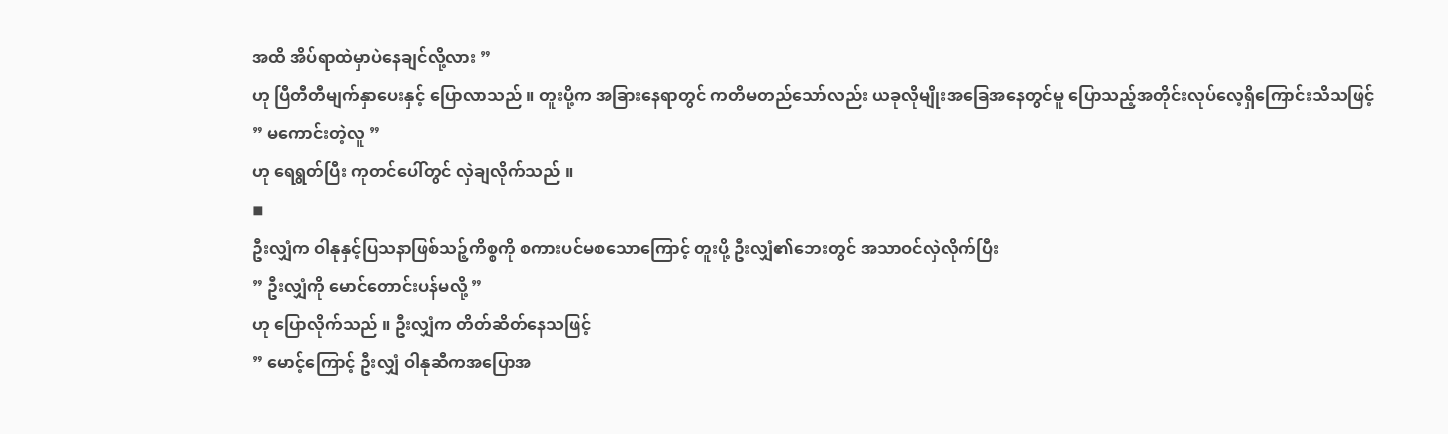အထိ အိပ်ရာထဲမှာပဲနေချင်လို့လား ”
ဟု ပြီတီတီမျက်နှာပေးနှင့် ပြောလာသည် ။ တူးပို့က အခြားနေရာတွင် ကတိမတည်သော်လည်း ယခုလိုမျိုးအခြေအနေတွင်မူ ပြောသည့်အတိုင်းလုပ်လေ့ရှိကြောင်းသိသဖြင့်
” မကောင်းတဲ့လူ ”
ဟု ရေရွတ်ပြီး ကုတင်ပေါ်တွင် လှဲချလိုက်သည် ။
◾
ဦးလျှံက ဝါနုနှင့်ပြသနာဖြစ်သဉ့်ကိစ္စကို စကားပင်မစသောကြောင့် တူးပို့ ဦးလျှံ၏ဘေးတွင် အသာဝင်လှဲလိုက်ပြီး
” ဦးလျှံကို မောင်တောင်းပန်မလို့ ”
ဟု ပြောလိုက်သည် ။ ဦးလျှံက တိတ်ဆိတ်နေသဖြင့်
” မောင့်ကြောင့် ဦးလျှံ ဝါနုဆီကအပြောအ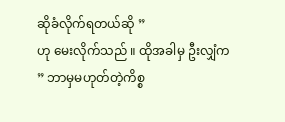ဆိုခံလိုက်ရတယ်ဆို ”
ဟု မေးလိုက်သည် ။ ထိုအခါမှ ဦးလျှံက
” ဘာမှမဟုတ်တဲ့ကိစ္စ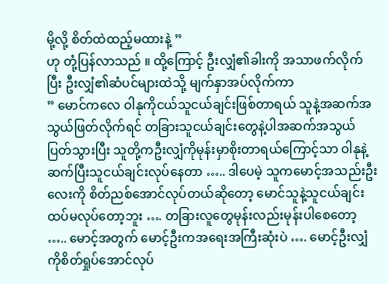မို့လို့ စိတ်ထဲထည့်မထားနဲ့ ”
ဟု တုံ့ပြန်လာသည် ။ ထို့ကြောင့် ဦးလျှံ၏ခါးကို အသာဖက်လိုက်ပြီး ဦးလျှံ၏ဆံပင်များထဲသို့ မျက်နှာအပ်လိုက်ကာ
” မောင်ကလေ ဝါနုကိုငယ်သူငယ်ချင်းဖြစ်တာရယ် သူနဲ့အဆက်အသွယ်ဖြတ်လိုက်ရင် တခြားသူငယ်ချင်းတွေနဲ့ပါအဆက်အသွယ်ပြတ်သွားပြီး သူတို့ကဦးလျှံကိုမုန်းမှာစိုးတာရယ်ကြောင့်သာ ဝါနုနဲ့ဆက်ပြီးသူငယ်ချင်းလုပ်နေတာ ….. ဒါပေမဲ့ သူကမောင့်အသည်းဦးလေးကို စိတ်ညစ်အောင်လုပ်တယ်ဆိုတော့ မောင်သူနဲ့သူငယ်ချင်းထပ်မလုပ်တော့ဘူး …. တခြားလူတွေမုန်းလည်းမုန်းပါစေတော့ ….. မောင့်အတွက် မောင့်ဦးကအရေးအကြီးဆုံးပဲ …. မောင့်ဦးလျှံကိုစိတ်ရှုပ်အောင်လုပ်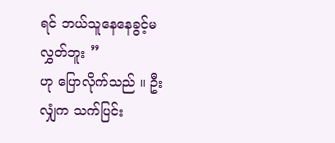ရင် ဘယ်သူနေနေခွင့်မလွှတ်ဘူး ”
ဟု ပြောလိုက်သည် ။ ဦးလျှံက သက်ပြင်း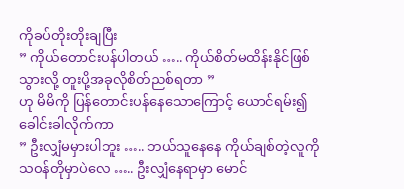ကိုခပ်တိုးတိုးချပြီး
” ကိုယ်တောင်းပန်ပါတယ် ….. ကိုယ်စိတ်မထိန်းနိုင်ဖြစ်သွားလို့ တူးပို့အခုလိုစိတ်ညစ်ရတာ ”
ဟု မိမိကို ပြန်တောင်းပန်နေသောကြောင့် ယောင်ရမ်း၍ ခေါင်းခါလိုက်ကာ
” ဦးလျှံမမှားပါဘူး ….. ဘယ်သူနေနေ ကိုယ်ချစ်တဲ့လူကိုသဝန်တိုမှာပဲလေ ….. ဦးလျှံနေရာမှာ မောင်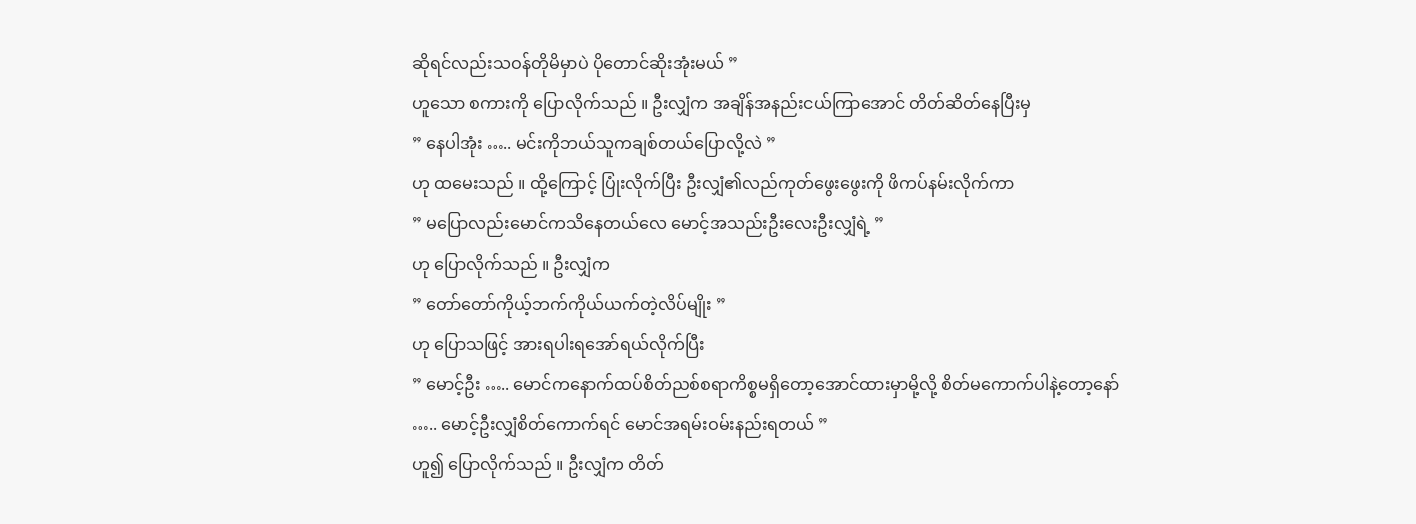ဆိုရင်လည်းသဝန်တိုမိမှာပဲ ပိုတောင်ဆိုးအုံးမယ် ”
ဟူသော စကားကို ပြောလိုက်သည် ။ ဦးလျှံက အချိန်အနည်းငယ်ကြာအောင် တိတ်ဆိတ်နေပြီးမှ
” နေပါအုံး ….. မင်းကိုဘယ်သူကချစ်တယ်ပြောလို့လဲ ”
ဟု ထမေးသည် ။ ထို့ကြောင့် ပြုံးလိုက်ပြီး ဦးလျှံ၏လည်ကုတ်ဖွေးဖွေးကို ဖိကပ်နမ်းလိုက်ကာ
” မပြောလည်းမောင်ကသိနေတယ်လေ မောင့်အသည်းဦးလေးဦးလျှံရဲ့ ”
ဟု ပြောလိုက်သည် ။ ဦးလျှံက
” တော်တော်ကိုယ့်ဘက်ကိုယ်ယက်တဲ့လိပ်မျိုး ”
ဟု ပြောသဖြင့် အားရပါးရအော်ရယ်လိုက်ပြီး
” မောင့်ဦး ….. မောင်ကနောက်ထပ်စိတ်ညစ်စရာကိစ္စမရှိတော့အောင်ထားမှာမို့လို့ စိတ်မကောက်ပါနဲ့တော့နော် ….. မောင့်ဦးလျှံစိတ်ကောက်ရင် မောင်အရမ်းဝမ်းနည်းရတယ် ”
ဟူ၍ ပြောလိုက်သည် ။ ဦးလျှံက တိတ်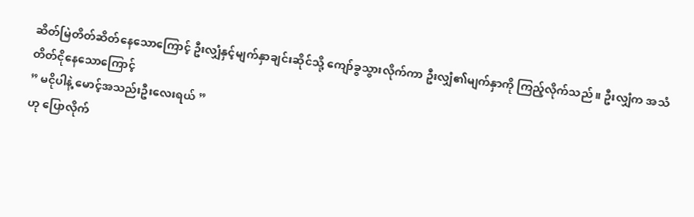ဆိတ်မြဲတိတ်ဆိတ်နေသောကြောင့် ဦးလျှံနှင့်မျက်နှာချင်းဆိုင်သို့ ကျော်ခွသွားလိုက်ကာ ဦးလျှံ၏မျက်နှာကို ကြည့်လိုက်သည် ။ ဦးလျှံက အသံတိတ်ငိုနေသောကြောင့်
” မငိုပါနဲ့ မောင့်အသည်းဦးလေးရယ် ”
ဟု ပြောလိုက်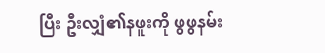ပြီး ဦးလျှံ၏နဖူးကို ဖွဖွနမ်း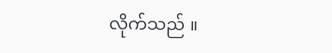လိုက်သည် ။